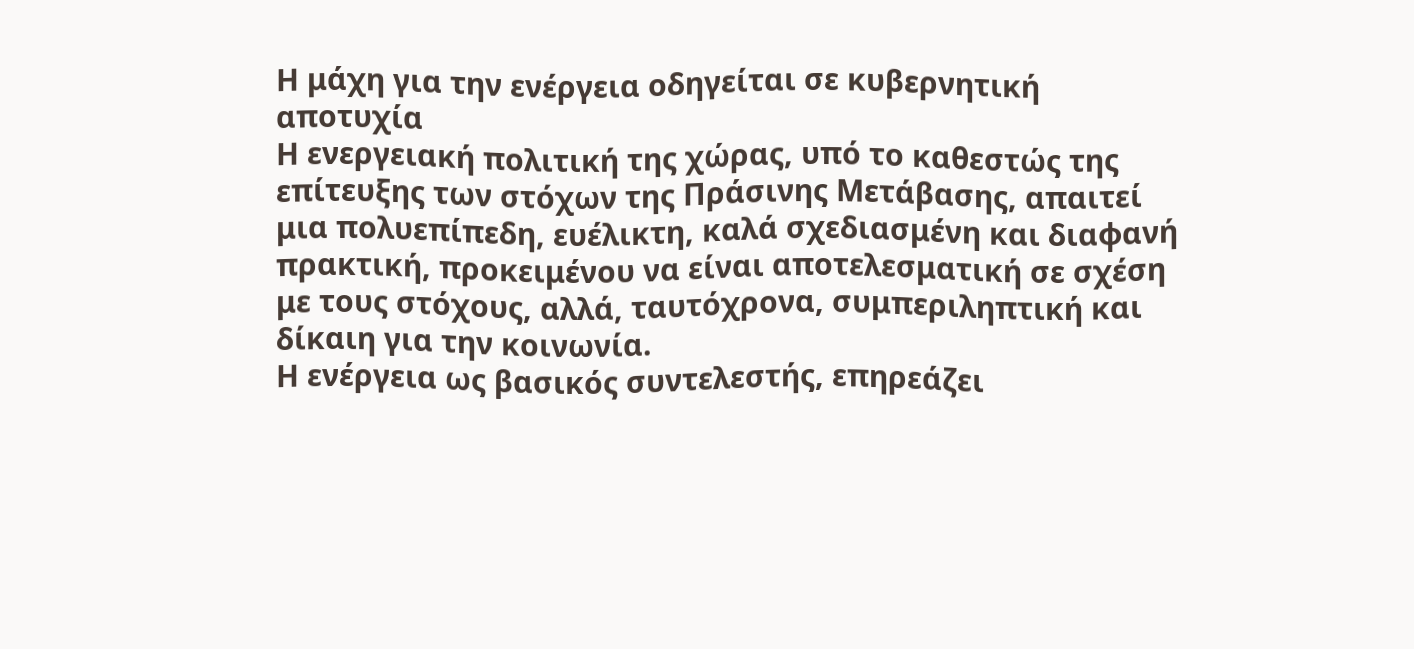Η μάχη για την ενέργεια οδηγείται σε κυβερνητική αποτυχία
Η ενεργειακή πολιτική της χώρας, υπό το καθεστώς της επίτευξης των στόχων της Πράσινης Μετάβασης, απαιτεί μια πολυεπίπεδη, ευέλικτη, καλά σχεδιασμένη και διαφανή πρακτική, προκειμένου να είναι αποτελεσματική σε σχέση με τους στόχους, αλλά, ταυτόχρονα, συμπεριληπτική και δίκαιη για την κοινωνία.
Η ενέργεια ως βασικός συντελεστής, επηρεάζει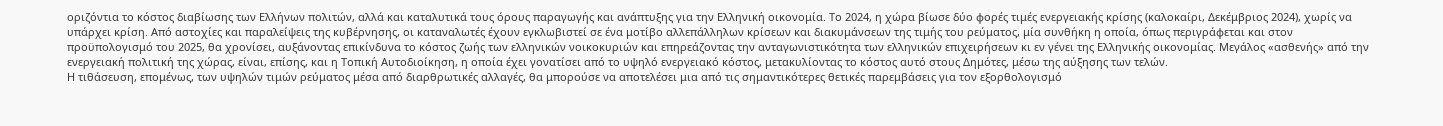οριζόντια το κόστος διαβίωσης των Ελλήνων πολιτών, αλλά και καταλυτικά τους όρους παραγωγής και ανάπτυξης για την Ελληνική οικονομία. Το 2024, η χώρα βίωσε δύο φορές τιμές ενεργειακής κρίσης (καλοκαίρι, Δεκέμβριος 2024), χωρίς να υπάρχει κρίση. Από αστοχίες και παραλείψεις της κυβέρνησης, οι καταναλωτές έχουν εγκλωβιστεί σε ένα μοτίβο αλλεπάλληλων κρίσεων και διακυμάνσεων της τιμής του ρεύματος, μία συνθήκη η οποία, όπως περιγράφεται και στον προϋπολογισμό του 2025, θα χρονίσει, αυξάνοντας επικίνδυνα το κόστος ζωής των ελληνικών νοικοκυριών και επηρεάζοντας την ανταγωνιστικότητα των ελληνικών επιχειρήσεων κι εν γένει της Ελληνικής οικονομίας. Μεγάλος «ασθενής» από την ενεργειακή πολιτική της χώρας, είναι, επίσης, και η Τοπική Αυτοδιοίκηση, η οποία έχει γονατίσει από το υψηλό ενεργειακό κόστος, μετακυλίοντας το κόστος αυτό στους Δημότες, μέσω της αύξησης των τελών.
Η τιθάσευση, επομένως, των υψηλών τιμών ρεύματος μέσα από διαρθρωτικές αλλαγές, θα μπορούσε να αποτελέσει μια από τις σημαντικότερες θετικές παρεμβάσεις για τον εξορθολογισμό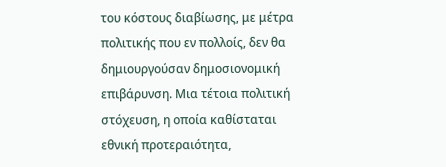του κόστους διαβίωσης, με μέτρα πολιτικής που εν πολλοίς, δεν θα δημιουργούσαν δημοσιονομική επιβάρυνση. Μια τέτοια πολιτική στόχευση, η οποία καθίσταται εθνική προτεραιότητα,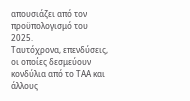απουσιάζει από τον προϋπολογισμό του 2025.
Ταυτόχρονα, επενδύσεις, οι οποίες δεσμεύουν κονδύλια από το ΤΑΑ και άλλους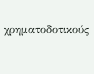χρηματοδοτικούς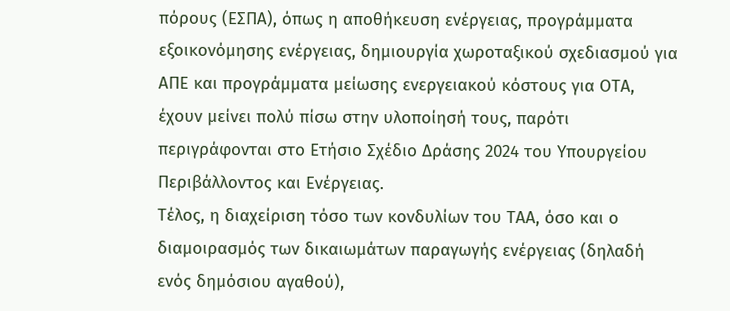πόρους (ΕΣΠΑ), όπως η αποθήκευση ενέργειας, προγράμματα εξοικονόμησης ενέργειας, δημιουργία χωροταξικού σχεδιασμού για ΑΠΕ και προγράμματα μείωσης ενεργειακού κόστους για ΟΤΑ, έχουν μείνει πολύ πίσω στην υλοποίησή τους, παρότι περιγράφονται στο Ετήσιο Σχέδιο Δράσης 2024 του Υπουργείου Περιβάλλοντος και Ενέργειας.
Τέλος, η διαχείριση τόσο των κονδυλίων του ΤΑΑ, όσο και ο διαμοιρασμός των δικαιωμάτων παραγωγής ενέργειας (δηλαδή ενός δημόσιου αγαθού),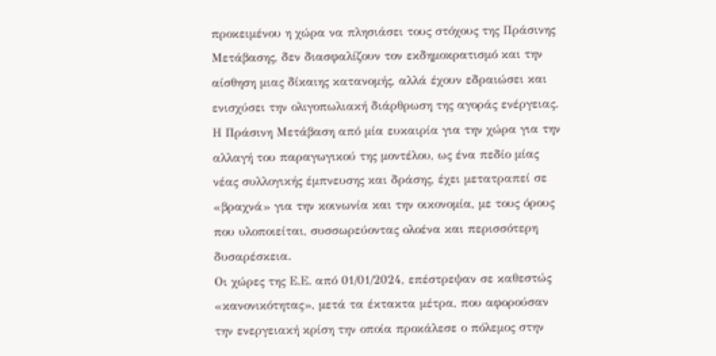προκειμένου η χώρα να πλησιάσει τους στόχους της Πράσινης Μετάβασης, δεν διασφαλίζουν τον εκδημοκρατισμό και την αίσθηση μιας δίκαιης κατανομής, αλλά έχουν εδραιώσει και ενισχύσει την ολιγοπωλιακή διάρθρωση της αγοράς ενέργειας.
Η Πράσινη Μετάβαση από μία ευκαιρία για την χώρα για την αλλαγή του παραγωγικού της μοντέλου, ως ένα πεδίο μίας νέας συλλογικής έμπνευσης και δράσης, έχει μετατραπεί σε «βραχνά» για την κοινωνία και την οικονομία, με τους όρους που υλοποιείται, συσσωρεύοντας ολοένα και περισσότερη δυσαρέσκεια.
Οι χώρες της Ε.Ε. από 01/01/2024, επέστρεψαν σε καθεστώς «κανονικότητας», μετά τα έκτακτα μέτρα, που αφορούσαν την ενεργειακή κρίση την οποία προκάλεσε ο πόλεμος στην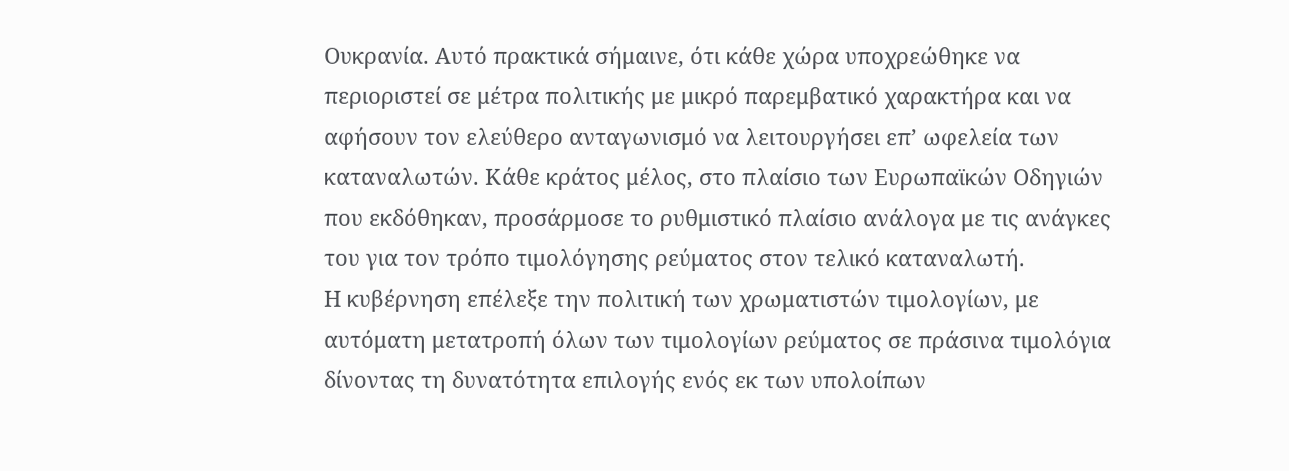Ουκρανία. Αυτό πρακτικά σήμαινε, ότι κάθε χώρα υποχρεώθηκε να περιοριστεί σε μέτρα πολιτικής με μικρό παρεμβατικό χαρακτήρα και να αφήσουν τον ελεύθερο ανταγωνισμό να λειτουργήσει επ’ ωφελεία των καταναλωτών. Κάθε κράτος μέλος, στο πλαίσιο των Ευρωπαϊκών Οδηγιών που εκδόθηκαν, προσάρμοσε το ρυθμιστικό πλαίσιο ανάλογα με τις ανάγκες του για τον τρόπο τιμολόγησης ρεύματος στον τελικό καταναλωτή.
Η κυβέρνηση επέλεξε την πολιτική των χρωματιστών τιμολογίων, με αυτόματη μετατροπή όλων των τιμολογίων ρεύματος σε πράσινα τιμολόγια δίνοντας τη δυνατότητα επιλογής ενός εκ των υπολοίπων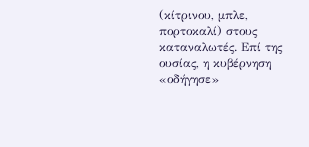(κίτρινου, μπλε, πορτοκαλί) στους καταναλωτές. Επί της ουσίας, η κυβέρνηση «οδήγησε»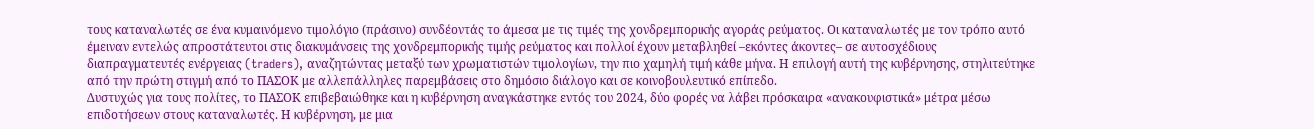τους καταναλωτές σε ένα κυμαινόμενο τιμολόγιο (πράσινο) συνδέοντάς το άμεσα με τις τιμές της χονδρεμπορικής αγοράς ρεύματος. Οι καταναλωτές με τον τρόπο αυτό έμειναν εντελώς απροστάτευτοι στις διακυμάνσεις της χονδρεμπορικής τιμής ρεύματος και πολλοί έχουν μεταβληθεί –εκόντες άκοντες– σε αυτοσχέδιους διαπραγματευτές ενέργειας (traders), αναζητώντας μεταξύ των χρωματιστών τιμολογίων, την πιο χαμηλή τιμή κάθε μήνα. Η επιλογή αυτή της κυβέρνησης, στηλιτεύτηκε από την πρώτη στιγμή από το ΠΑΣΟΚ με αλλεπάλληλες παρεμβάσεις στο δημόσιο διάλογο και σε κοινοβουλευτικό επίπεδο.
Δυστυχώς για τους πολίτες, το ΠΑΣΟΚ επιβεβαιώθηκε και η κυβέρνηση αναγκάστηκε εντός του 2024, δύο φορές να λάβει πρόσκαιρα «ανακουφιστικά» μέτρα μέσω επιδοτήσεων στους καταναλωτές. Η κυβέρνηση, με μια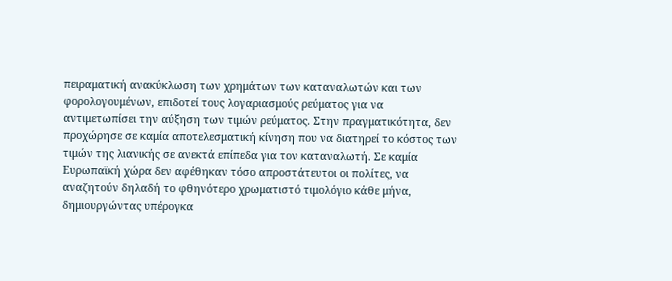πειραματική ανακύκλωση των χρημάτων των καταναλωτών και των φορολογουμένων, επιδοτεί τους λογαριασμούς ρεύματος για να αντιμετωπίσει την αύξηση των τιμών ρεύματος. Στην πραγματικότητα, δεν προχώρησε σε καμία αποτελεσματική κίνηση που να διατηρεί το κόστος των τιμών της λιανικής σε ανεκτά επίπεδα για τον καταναλωτή. Σε καμία Ευρωπαϊκή χώρα δεν αφέθηκαν τόσο απροστάτευτοι οι πολίτες, να αναζητούν δηλαδή το φθηνότερο χρωματιστό τιμολόγιο κάθε μήνα, δημιουργώντας υπέρογκα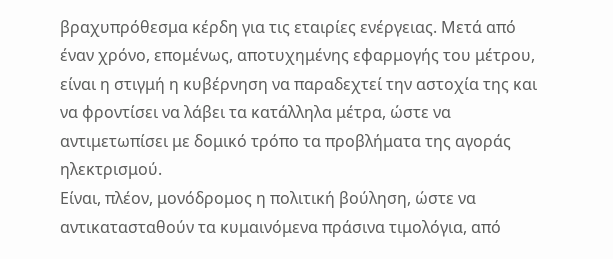βραχυπρόθεσμα κέρδη για τις εταιρίες ενέργειας. Μετά από έναν χρόνο, επομένως, αποτυχημένης εφαρμογής του μέτρου, είναι η στιγμή η κυβέρνηση να παραδεχτεί την αστοχία της και να φροντίσει να λάβει τα κατάλληλα μέτρα, ώστε να αντιμετωπίσει με δομικό τρόπο τα προβλήματα της αγοράς ηλεκτρισμού.
Είναι, πλέον, μονόδρομος η πολιτική βούληση, ώστε να αντικατασταθούν τα κυμαινόμενα πράσινα τιμολόγια, από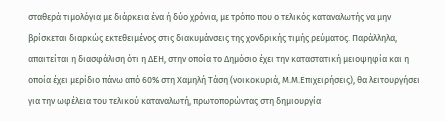σταθερά τιμολόγια με διάρκεια ένα ή δύο χρόνια, με τρόπο που ο τελικός καταναλωτής να μην βρίσκεται διαρκώς εκτεθειμένος στις διακυμάνσεις της χονδρικής τιμής ρεύματος. Παράλληλα, απαιτείται η διασφάλιση ότι η ΔΕΗ, στην οποία το Δημόσιο έχει την καταστατική μειοψηφία και η οποία έχει μερίδιο πάνω από 60% στη Χαμηλή Τάση (νοικοκυριά, Μ.Μ.Επιχειρήσεις), θα λειτουργήσει για την ωφέλεια του τελικού καταναλωτή, πρωτοπορώντας στη δημιουργία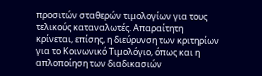προσιτών σταθερών τιμολογίων για τους τελικούς καταναλωτές. Απαραίτητη κρίνεται, επίσης, η διεύρυνση των κριτηρίων για το Κοινωνικό Τιμολόγιο, όπως και η απλοποίηση των διαδικασιών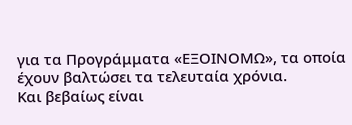για τα Προγράμματα «ΕΞΟΙΝΟΜΩ», τα οποία έχουν βαλτώσει τα τελευταία χρόνια.
Και βεβαίως είναι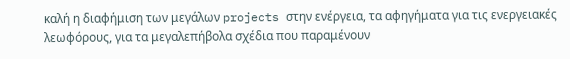καλή η διαφήμιση των μεγάλων projects στην ενέργεια, τα αφηγήματα για τις ενεργειακές λεωφόρους, για τα μεγαλεπήβολα σχέδια που παραμένουν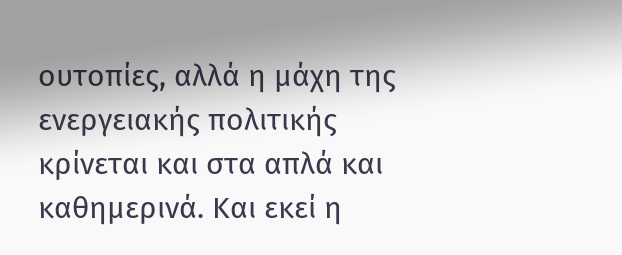ουτοπίες, αλλά η μάχη της ενεργειακής πολιτικής κρίνεται και στα απλά και καθημερινά. Και εκεί η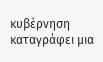κυβέρνηση καταγράφει μια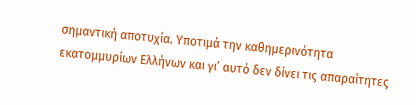σημαντική αποτυχία. Υποτιμά την καθημερινότητα εκατομμυρίων Ελλήνων και γι’ αυτό δεν δίνει τις απαραίτητες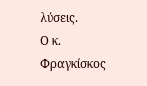λύσεις.
Ο κ. Φραγκίσκος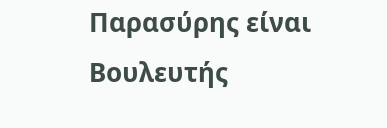Παρασύρης είναι Βουλευτής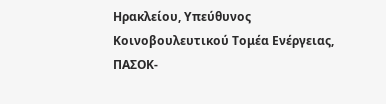Ηρακλείου, Υπεύθυνος Κοινοβουλευτικού Τομέα Ενέργειας, ΠΑΣΟΚ-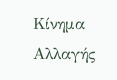Κίνημα Αλλαγής